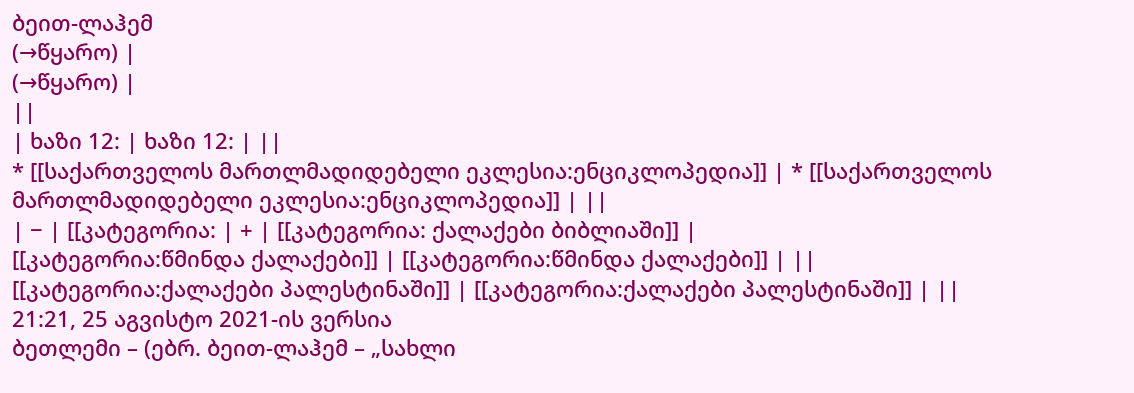ბეით-ლაჰემ
(→წყარო) |
(→წყარო) |
||
| ხაზი 12: | ხაზი 12: | ||
* [[საქართველოს მართლმადიდებელი ეკლესია:ენციკლოპედია]] | * [[საქართველოს მართლმადიდებელი ეკლესია:ენციკლოპედია]] | ||
| − | [[კატეგორია: | + | [[კატეგორია: ქალაქები ბიბლიაში]] |
[[კატეგორია:წმინდა ქალაქები]] | [[კატეგორია:წმინდა ქალაქები]] | ||
[[კატეგორია:ქალაქები პალესტინაში]] | [[კატეგორია:ქალაქები პალესტინაში]] | ||
21:21, 25 აგვისტო 2021-ის ვერსია
ბეთლემი – (ებრ. ბეით-ლაჰემ – „სახლი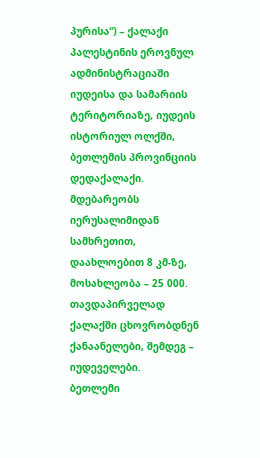პურისა“) – ქალაქი პალესტინის ეროვნულ ადმინისტრაციაში იუდეისა და სამარიის ტერიტორიაზე, იუდეის ისტორიულ ოლქში, ბეთლემის პროვინციის დედაქალაქი. მდებარეობს იერუსალიმიდან სამხრეთით, დაახლოებით 8 კმ-ზე, მოსახლეობა – 25 000. თავდაპირველად ქალაქში ცხოვრობდნენ ქანაანელები, შემდეგ – იუდეველები.
ბეთლემი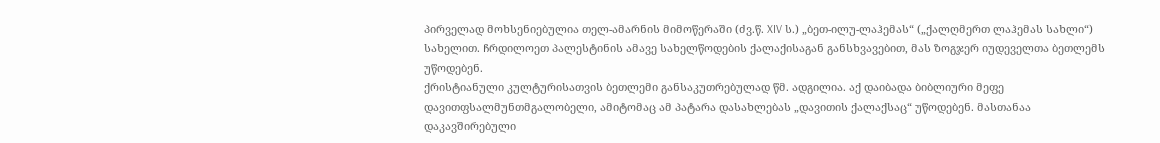პირველად მოხსენიებულია თელ-ამარნის მიმოწერაში (ძვ.წ. XIV ს.) „ბეთ-ილუ-ლაჰემას“ („ქალღმერთ ლაჰემას სახლი“) სახელით. ჩრდილოეთ პალესტინის ამავე სახელწოდების ქალაქისაგან განსხვავებით, მას ზოგჯერ იუდეველთა ბეთლემს უწოდებენ.
ქრისტიანული კულტურისათვის ბეთლემი განსაკუთრებულად წმ. ადგილია. აქ დაიბადა ბიბლიური მეფე დავითფსალმუნთმგალობელი, ამიტომაც ამ პატარა დასახლებას „დავითის ქალაქსაც“ უწოდებენ. მასთანაა დაკავშირებული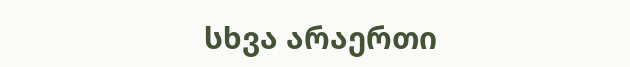სხვა არაერთი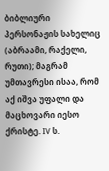ბიბლიური პერსონაჟის სახელიც (აბრაამი, რაქელი, რუთი); მაგრამ უმთავრესი ისაა, რომ აქ იშვა უფალი და მაცხოვარი იესო ქრისტე. IV ს.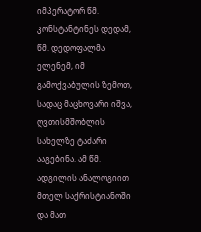იმპერატორ წმ. კონსტანტინეს დედამ, წმ. დედოფალმა ელენემ, იმ გამოქვაბულის ზემოთ, სადაც მაცხოვარი იშვა, ღვთისმშობლის სახელზე ტაძარი ააგებინა. ამ წმ. ადგილის ანალოგიით მთელ საქრისტიანოში და მათ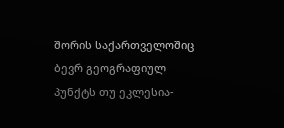შორის საქართველოშიც ბევრ გეოგრაფიულ პუნქტს თუ ეკლესია-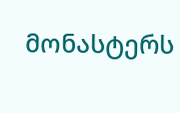მონასტერს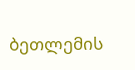ბეთლემის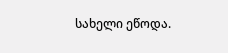სახელი ეწოდა.